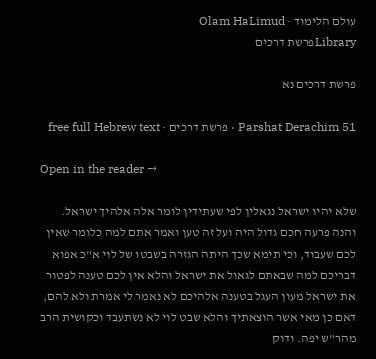עולם הלימוד · Olam HaLimud
Libraryפרשת דרכים

פרשת דרכים נא

Parshat Derachim 51 · פרשת דרכים · free full Hebrew text

Open in the reader →

שלא יהיו ישראל נגאלין לפי שעתידין לומר אלה אלהיך ישראל. והנה פרעה חכם גדול היה ועל זה טען ואמר אתם למה כלומר שאין לכם שעבוד, וכי תימא שכך היתה הגזרה בשבטו של לוי א"כ אפוא דבריכם למה שבאתם לגאול את ישראל והלא אין לכם טענה לפטור את ישראל מעון העגל בטענה אלהיכם לא נאמר לי אמרת ולא להם, דאם כן מאי אשר הוצאתיך והלא שבט לוי לא נשתעבד וכקושית הרב מהר"ש יפה. ודוק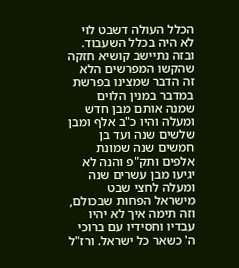הכלל העולה דשבט לוי לא היה בכלל השעבוד. ובזה נתיישב קושיא חזקה שהקשו המפרשים הלא זה הדבר שמצינו בפרשת במדבר במנין הלוים שמנה אותם מבן חדש ומעלה והיו כ"ב אלף ומבן שלשים שנה ועד בן חמשים שנה שמונת אלפים ותק"פ והנה לא יגיעו מבן עשרים שנה ומעלה לחצי שבט מישראל הפחות שבכולם, וזה תימה איך לא יהיו עבדיו וחסידיו עם ברוכי ה' כשאר כל ישראל. ורז"ל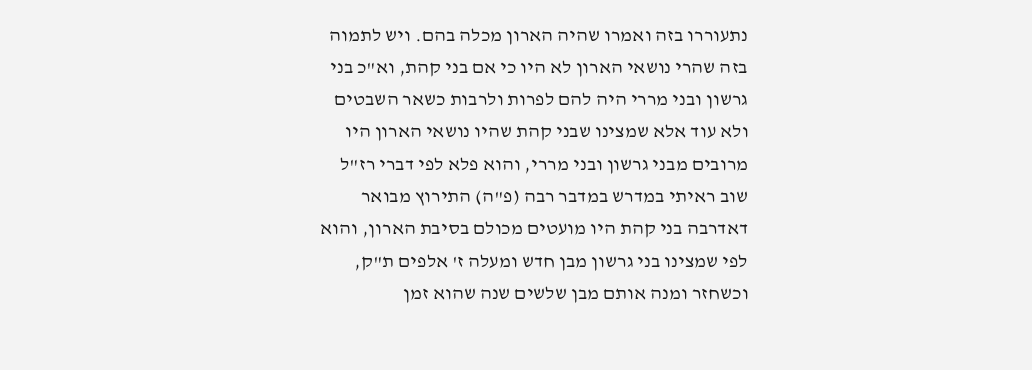נתעוררו בזה ואמרו שהיה הארון מכלה בהם. ויש לתמוה בזה שהרי נושאי הארון לא היו כי אם בני קהת, וא"כ בני גרשון ובני מררי היה להם לפרות ולרבות כשאר השבטים ולא עוד אלא שמצינו שבני קהת שהיו נושאי הארון היו מרובים מבני גרשון ובני מררי, והוא פלא לפי דברי רז"ל שוב ראיתי במדרש במדבר רבה (פ"ה) התירוץ מבואר דאדרבה בני קהת היו מועטים מכולם בסיבת הארון, והוא לפי שמצינו בני גרשון מבן חדש ומעלה ז' אלפים ת"ק, וכשחזר ומנה אותם מבן שלשים שנה שהוא זמן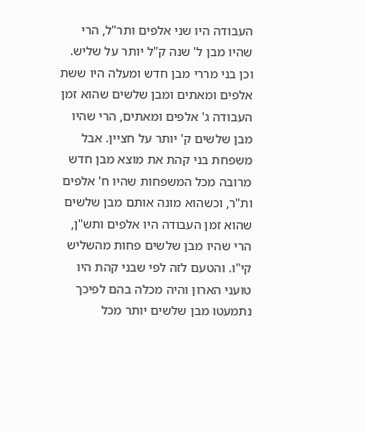העבודה היו שני אלפים ותר"ל, הרי שהיו מבן ל' שנה ק"ל יותר על שליש. וכן בני מררי מבן חדש ומעלה היו ששת אלפים ומאתים ומבן שלשים שהוא זמן העבודה ג' אלפים ומאתים, הרי שהיו מבן שלשים ק' יותר על חציין. אבל משפחת בני קהת את מוצא מבן חדש מרובה מכל המשפחות שהיו ח' אלפים ות"ר, וכשהוא מונה אותם מבן שלשים שהוא זמן העבודה היו אלפים ותש"ן, הרי שהיו מבן שלשים פחות מהשליש קי"ו. והטעם לזה לפי שבני קהת היו טועני הארון והיה מכלה בהם לפיכך נתמעטו מבן שלשים יותר מכל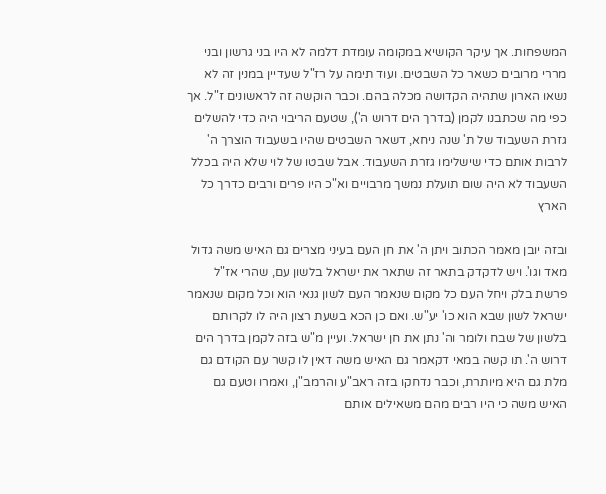המשפחות. אך עיקר הקושיא במקומה עומדת דלמה לא היו בני גרשון ובני מררי מרובים כשאר כל השבטים. ועוד תימה על רז"ל שעדיין במנין זה לא נשאו הארון שתהיה הקדושה מכלה בהם. וכבר הוקשה זה לראשונים ז"ל. אך כפי מה שכתבנו לקמן (בדרך הים דרוש ה'), שטעם הריבוי היה כדי להשלים גזרת השעבוד של ת' שנה ניחא, דשאר השבטים שהיו בשעבוד הוצרך ה' לרבות אותם כדי שישלימו גזרת השעבוד. אבל שבטו של לוי שלא היה בכלל השעבוד לא היה שום תועלת נמשך מרבויים וא"כ היו פרים ורבים כדרך כל הארץ

ובזה יובן מאמר הכתוב ויתן ה' את חן העם בעיני מצרים גם האיש משה גדול מאד וגו'. ויש לדקדק בתאר זה שתאר את ישראל בלשון עם, שהרי אז"ל פרשת בלק ויחל העם כל מקום שנאמר העם לשון גנאי הוא וכל מקום שנאמר ישראל לשון שבא הוא כו' יע"ש. ואם כן הכא בשעת רצון היה לו לקרותם בלשון של שבח ולומר וה' נתן את חן ישראל. ועיין מ"ש בזה לקמן בדרך הים דרוש ה'. תו קשה במאי דקאמר גם האיש משה דאין לו קשר עם הקודם גם מלת גם היא מיותרת, וכבר נדחקו בזה ראב"ע והרמב"ן, ואמרו וטעם גם האיש משה כי היו רבים מהם משאילים אותם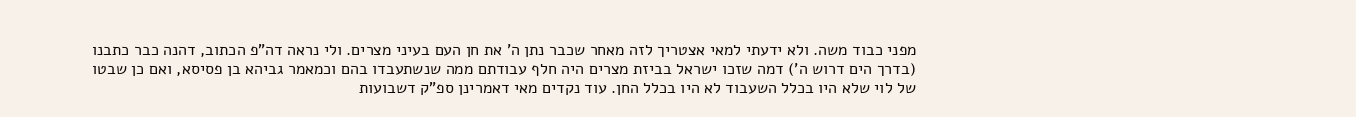מפני כבוד משה. ולא ידעתי למאי אצטריך לזה מאחר שכבר נתן ה' את חן העם בעיני מצרים. ולי נראה דה"פ הכתוב, דהנה כבר כתבנו (בדרך הים דרוש ה') דמה שזכו ישראל בביזת מצרים היה חלף עבודתם ממה שנשתעבדו בהם וכמאמר גביהא בן פסיסא, ואם כן שבטו של לוי שלא היו בכלל השעבוד לא היו בכלל החן. עוד נקדים מאי דאמרינן ספ"ק דשבועות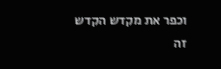וכפר את מקדש הקדש זה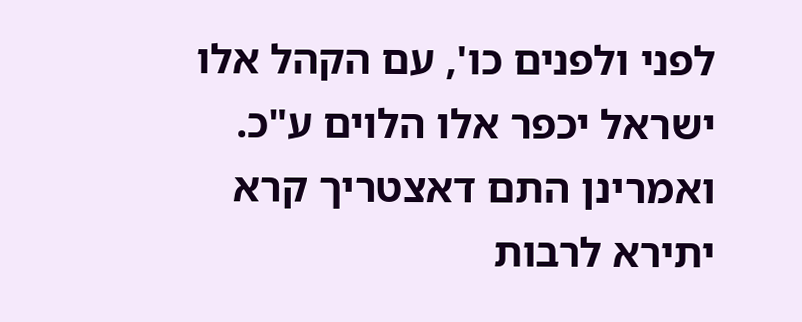לפני ולפנים כו', עם הקהל אלו ישראל יכפר אלו הלוים ע"כ. ואמרינן התם דאצטריך קרא יתירא לרבות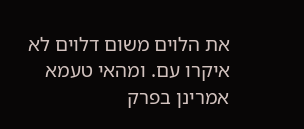את הלוים משום דלוים לא איקרו עם. ומהאי טעמא אמרינן בפרק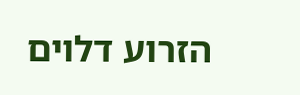הזרוע דלוים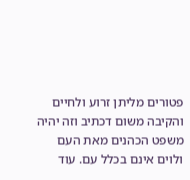פטורים מליתן זרוע ולחיים והקיבה משום דכתיב וזה יהיה משפט הכהנים מאת העם ולוים אינם בכלל עם. עוד